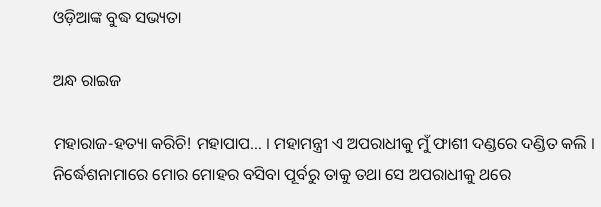ଓଡ଼ିଆଙ୍କ ବୁଦ୍ଧ ସଭ୍ୟତା

ଅନ୍ଧ ରାଇଜ

ମହାରାଜ-ହତ୍ୟା କରିଚି! ମହାପାପ… । ମହାମନ୍ତ୍ରୀ ଏ ଅପରାଧୀକୁ ମୁଁ ଫାଶୀ ଦଣ୍ଡରେ ଦଣ୍ଡିତ କଲି । ନିର୍ଦ୍ଧେଶନାମାରେ ମୋର ମୋହର ବସିବା ପୂର୍ବରୁ ତାକୁ ତଥା ସେ ଅପରାଧୀକୁ ଥରେ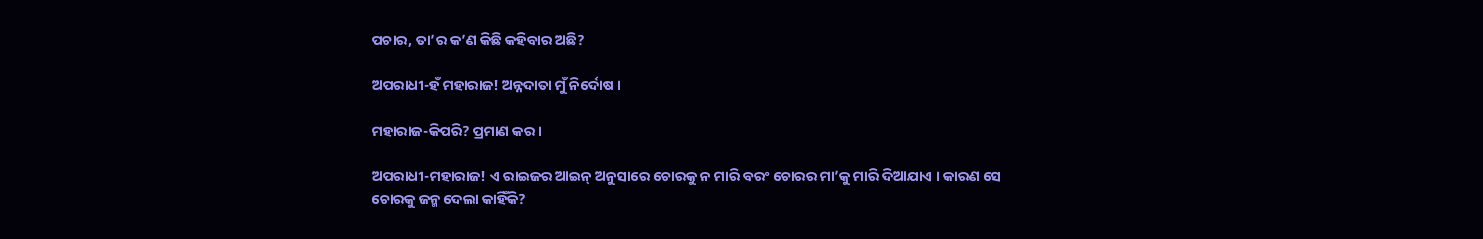ପଚାର, ତା’ର କ’ଣ କିଛି କହିବାର ଅଛି?

ଅପରାଧୀ-ହଁ ମହାରାଜ! ଅନ୍ନଦାତା ମୁଁ ନିର୍ଦୋଷ ।

ମହାରାଜ-କିପରି? ପ୍ରମାଣ କର ।

ଅପରାଧୀ-ମହାରାଜ! ଏ ରାଇଜର ଆଇନ୍ ଅନୁସାରେ ଚୋରକୁ ନ ମାରି ବରଂ ଚୋରର ମା’କୁ ମାରି ଦିଆଯାଏ । କାରଣ ସେ ଚୋରକୁ ଜନ୍ମ ଦେଲା କାହିଁକି?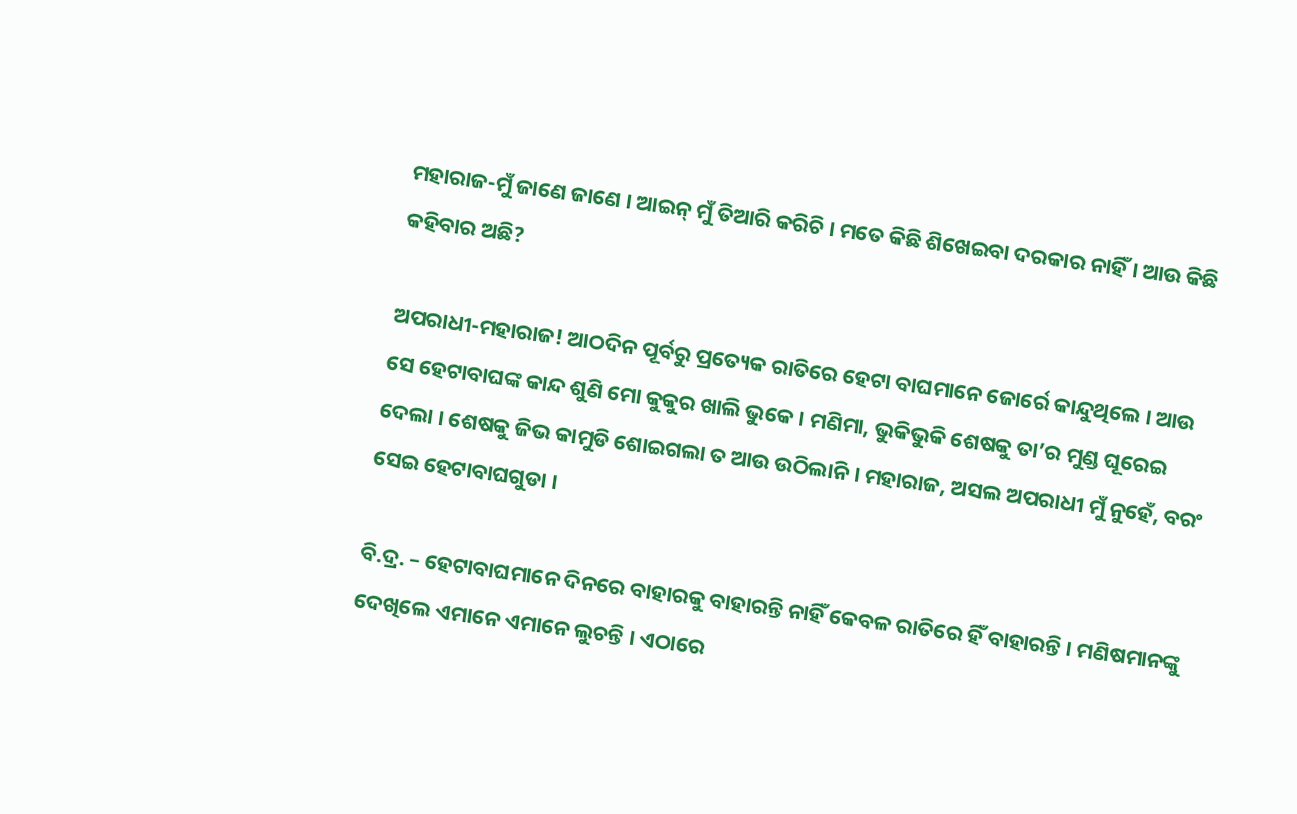ମହାରାଜ-ମୁଁ ଜାଣେ ଜାଣେ । ଆଇନ୍ ମୁଁ ତିଆରି କରିଚି । ମତେ କିଛି ଶିଖେଇବା ଦରକାର ନାହିଁ । ଆଉ କିଛି କହିବାର ଅଛି?

ଅପରାଧୀ-ମହାରାଜ! ଆଠଦିନ ପୂର୍ବରୁ ପ୍ରତ୍ୟେକ ରାତିରେ ହେଟା ବାଘମାନେ ଜୋର୍ରେ କାନ୍ଦୁଥିଲେ । ଆଉ ସେ ହେଟାବାଘଙ୍କ କାନ୍ଦ ଶୁଣି ମୋ କୁକୁର ଖାଲି ଭୁକେ । ମଣିମା, ଭୁକିଭୁକି ଶେଷକୁ ତା’ର ମୁଣ୍ଡ ଘୂରେଇ ଦେଲା । ଶେଷକୁ ଜିଭ କାମୁଡି ଶୋଇଗଲା ତ ଆଉ ଉଠିଲାନି । ମହାରାଜ, ଅସଲ ଅପରାଧୀ ମୁଁ ନୁହେଁ, ବରଂ ସେଇ ହେଟାବାଘଗୁଡା ।

ବି.ଦ୍ର. – ହେଟାବାଘମାନେ ଦିନରେ ବାହାରକୁ ବାହାରନ୍ତି ନାହିଁ କେବଳ ରାତିରେ ହିଁ ବାହାରନ୍ତି । ମଣିଷମାନଙ୍କୁ ଦେଖିଲେ ଏମାନେ ଏମାନେ ଲୁଚନ୍ତି । ଏଠାରେ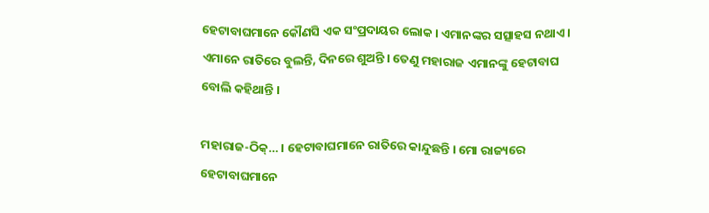ହେଟାବାଘମାନେ କୌଣସି ଏକ ସଂପ୍ରଦାୟର ଲୋକ । ଏମାନଙ୍କର ସତ୍ସାହସ ନଥାଏ । ଏମାନେ ରାତିରେ ବୁଲନ୍ତି, ଦିନରେ ଶୁଅନ୍ତି । ତେଣୁ ମହାରାଜ ଏମାନଙ୍କୁ ହେଟାବାଘ ବୋଲି କହିଥାନ୍ତି ।

ମହାରାଜ-ଠିକ୍… । ହେଟାବାଘମାନେ ରାତିରେ କାନ୍ଦୁଛନ୍ତି । ମୋ ରାଜ୍ୟରେ ହେଟାବାଘମାନେ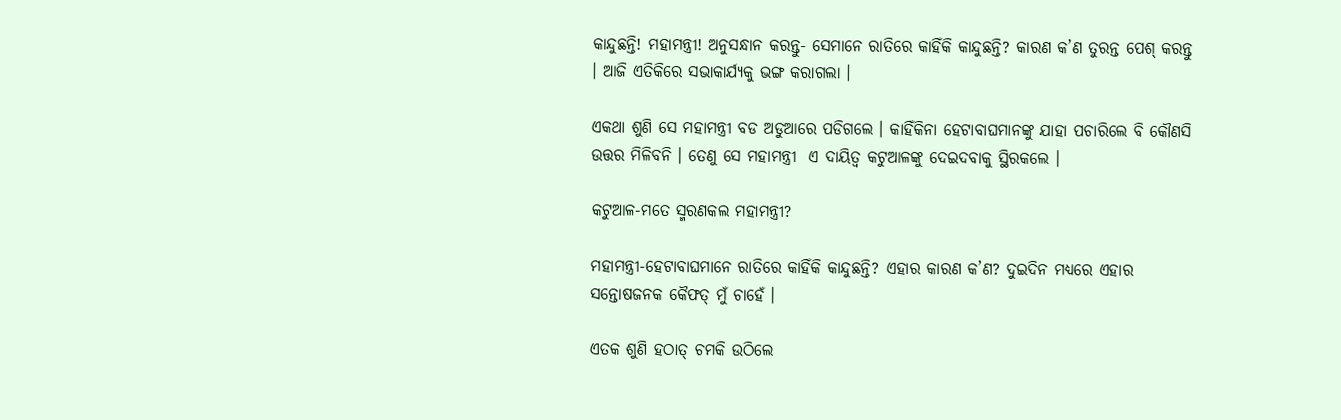କାନ୍ଦୁଛନ୍ତି! ମହାମନ୍ତ୍ରୀ! ଅନୁସନ୍ଧାନ କରନ୍ତୁ- ସେମାନେ ରାତିରେ କାହିଁକି କାନ୍ଦୁଛନ୍ତି? କାରଣ କ’ଣ ତୁରନ୍ତ ପେଶ୍ କରନ୍ତୁ । ଆଜି ଏତିକିରେ ସଭାକାର୍ଯ୍ୟକୁ ଭଙ୍ଗ କରାଗଲା ।

ଏକଥା ଶୁଣି ସେ ମହାମନ୍ତ୍ରୀ ବଡ ଅଡୁଆରେ ପଡିଗଲେ । କାହିଁକିନା ହେଟାବାଘମାନଙ୍କୁ ଯାହା ପଚାରିଲେ ବି କୌଣସି ଉତ୍ତର ମିଳିବନି । ତେଣୁ ସେ ମହାମନ୍ତ୍ରୀ  ଏ ଦାୟିତ୍ୱ କଟୁଆଳଙ୍କୁ ଦେଇଦବାକୁ ସ୍ଥିରକଲେ ।

କଟୁଆଳ-ମତେ ସ୍ମରଣକଲ ମହାମନ୍ତ୍ରୀ?

ମହାମନ୍ତ୍ରୀ-ହେଟାବାଘମାନେ ରାତିରେ କାହିଁକି କାନ୍ଦୁଛନ୍ତି? ଏହାର କାରଣ କ’ଣ? ଦୁଇଦିନ ମଧ୍ୟରେ ଏହାର ସନ୍ତୋଷଜନକ କୈଫତ୍ ମୁଁ ଚାହେଁ ।

ଏତକ ଶୁଣି ହଠାତ୍ ଚମକି ଉଠିଲେ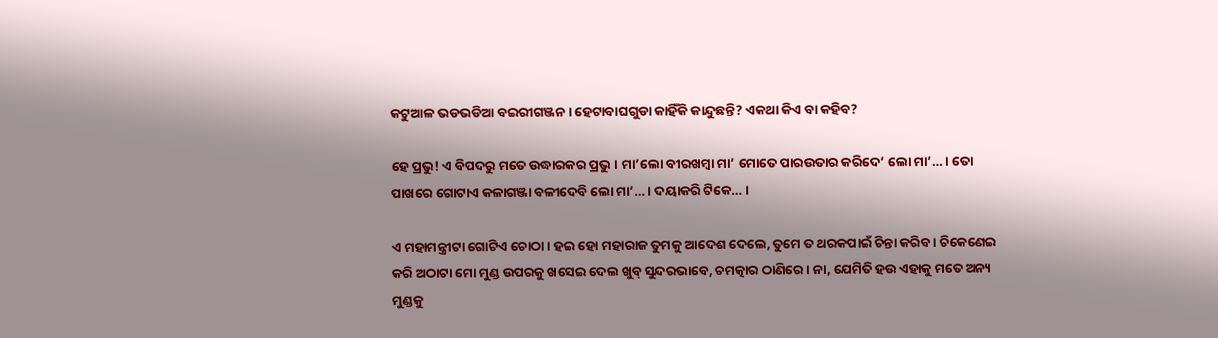କଟୁଆଳ ଭଡଭଡିଆ ବଇରୀଗଞ୍ଜନ । ହେଟାବାଘଗୁଡା କାହିଁକି କାନ୍ଦୁଛନ୍ତି? ଏକଥା କିଏ ବା କହିବ?

ହେ ପ୍ରଭୁ! ଏ ବିପଦରୁ ମତେ ଉଦ୍ଧାରକର ପ୍ରଭୁ । ମା’ଲୋ ବୀରଖମ୍ବା ମା’ ମୋତେ ପାରଉତାର କରିଦେ’ ଲୋ ମା’… । ତୋ ପାଖରେ ଗୋଟାଏ କଳାଗଞ୍ଜା ବଳୀଦେବି ଲୋ ମା’… । ଦୟାକରି ଟିକେ… ।

ଏ ମହାମନ୍ତ୍ରୀଟା ଗୋଟିଏ ଚୋଠା । ହଇ ହୋ ମହାରାଜ ତୁମକୁ ଆଦେଶ ଦେଲେ, ତୁମେ ତ ଥରକପାଇଁ ଚିନ୍ତା କରିବ । ଚିକେଣେଇ କରି ଅଠାଟା ମୋ ମୁଣ୍ଡ ଉପରକୁ ଖସେଇ ଦେଲ ଖୁବ୍ ସୁନ୍ଦରଭାବେ, ଚମତ୍କାର ଠାଣିରେ । ନା, ଯେମିତି ହଉ ଏହାକୁ ମତେ ଅନ୍ୟ ମୁଣ୍ଡକୁ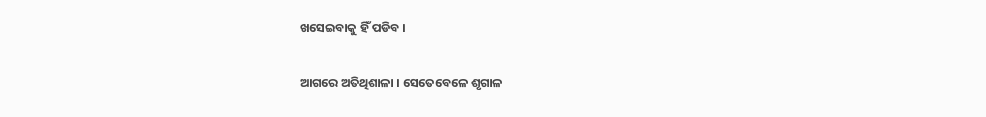ଖସେଇବାକୁ ହିଁ ପଡିବ ।

ଆଗରେ ଅତିଥିଶାଳା । ସେତେବେଳେ ଶୃଗାଳ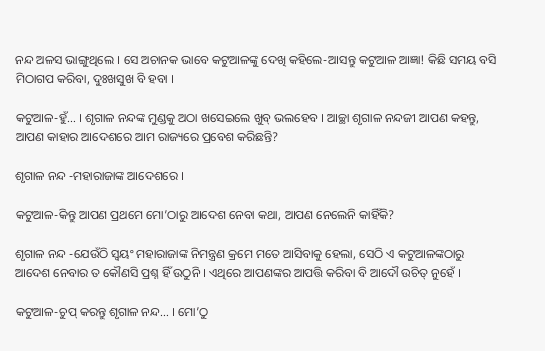ନନ୍ଦ ଅଳସ ଭାଙ୍ଗୁଥିଲେ । ସେ ଅଚାନକ ଭାବେ କଟୁଆଳଙ୍କୁ ଦେଖି କହିଲେ-ଆସନ୍ତୁ କଟୁଆଳ ଆଜ୍ଞା! କିଛି ସମୟ ବସି ମିଠାଗପ କରିବା, ଦୁଃଖସୁଖ ବି ହବା ।

କଟୁଆଳ-ହୁଁ… । ଶୃଗାଳ ନନ୍ଦଙ୍କ ମୁଣ୍ଡକୁ ଅଠା ଖସେଇଲେ ଖୁବ୍ ଭଲହେବ । ଆଚ୍ଛା ଶୃଗାଳ ନନ୍ଦଜୀ ଆପଣ କହନ୍ତୁ, ଆପଣ କାହାର ଆଦେଶରେ ଆମ ରାଜ୍ୟରେ ପ୍ରବେଶ କରିଛନ୍ତି?

ଶୃଗାଳ ନନ୍ଦ -ମହାରାଜାଙ୍କ ଆଦେଶରେ ।

କଟୁଆଳ-କିନ୍ତୁ ଆପଣ ପ୍ରଥମେ ମୋ’ଠାରୁ ଆଦେଶ ନେବା କଥା, ଆପଣ ନେଲେନି କାହିଁକି?

ଶୃଗାଳ ନନ୍ଦ -ଯେଉଁଠି ସ୍ୱୟଂ ମହାରାଜାଙ୍କ ନିମନ୍ତ୍ରଣ କ୍ରମେ ମତେ ଆସିବାକୁ ହେଲା, ସେଠି ଏ କଟୁଆଳଙ୍କଠାରୁ ଆଦେଶ ନେବାର ତ କୌଣସି ପ୍ରଶ୍ନ ହିଁ ଉଠୁନି । ଏଥିରେ ଆପଣଙ୍କର ଆପତ୍ତି କରିବା ବି ଆଦୌ ଉଚିତ୍ ନୁହେଁ ।

କଟୁଆଳ-ଚୁପ୍ କରନ୍ତୁ ଶୃଗାଳ ନନ୍ଦ… । ମୋ’ଠୁ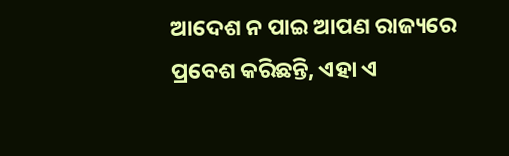ଆଦେଶ ନ ପାଇ ଆପଣ ରାଜ୍ୟରେ ପ୍ରବେଶ କରିଛନ୍ତି, ଏହା ଏ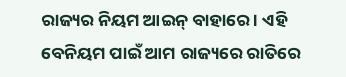ରାଜ୍ୟର ନିୟମ ଆଇନ୍ ବାହାରେ । ଏହି ବେନିୟମ ପାଇଁ ଆମ ରାଜ୍ୟରେ ରାତିରେ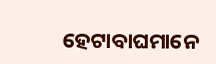ହେଟାବାଘମାନେ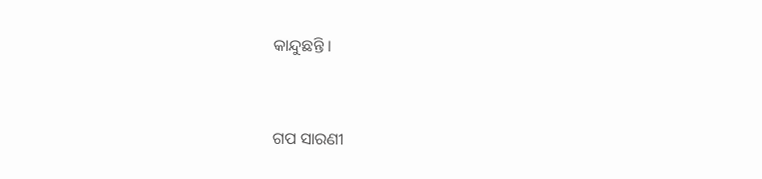କାନ୍ଦୁଛନ୍ତି ।


ଗପ ସାରଣୀ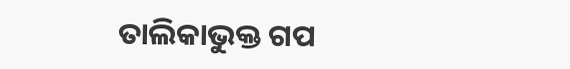ତାଲିକାଭୁକ୍ତ ଗପ